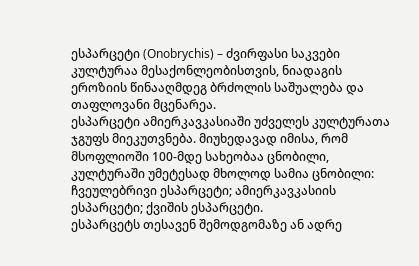ესპარცეტი (Onobrychis) – ძვირფასი საკვები კულტურაა მესაქონლეობისთვის, ნიადაგის ეროზიის წინააღმდეგ ბრძოლის საშუალება და თაფლოვანი მცენარეა.
ესპარცეტი ამიერკავკასიაში უძველეს კულტურათა ჯგუფს მიეკუთვნება. მიუხედავად იმისა, რომ მსოფლიოში 100-მდე სახეობაა ცნობილი, კულტურაში უმეტესად მხოლოდ სამია ცნობილი: ჩვეულებრივი ესპარცეტი; ამიერკავკასიის ესპარცეტი; ქვიშის ესპარცეტი.
ესპარცეტს თესავენ შემოდგომაზე ან ადრე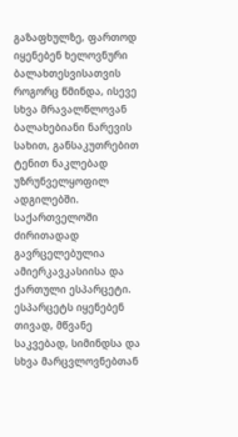გაზაფხულზე, ფართოდ იყენებენ ხელოვნური ბალახთესვისათვის როგორც წმინდა, ისევე სხვა მრავალწლოვან ბალახებიანი ნარევის სახით, განსაკუთრებით ტენით ნაკლებად უზრუნველყოფილ ადგილებში.
საქართველოში ძირითადად გავრცელებულია ამიერკავკასიისა და ქართული ესპარცეტი.
ესპარცეტს იყენებენ თივად, მწვანე საკვებად, სიმინდსა და სხვა მარცვლოვნებთან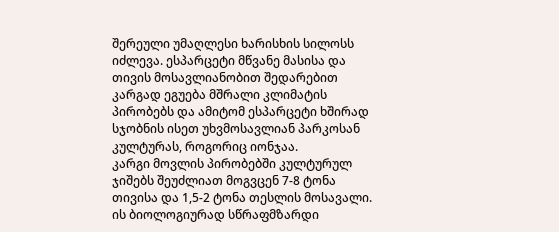შერეული უმაღლესი ხარისხის სილოსს იძლევა. ესპარცეტი მწვანე მასისა და თივის მოსავლიანობით შედარებით კარგად ეგუება მშრალი კლიმატის პირობებს და ამიტომ ესპარცეტი ხშირად სჯობნის ისეთ უხვმოსავლიან პარკოსან კულტურას, როგორიც იონჯაა.
კარგი მოვლის პირობებში კულტურულ ჯიშებს შეუძლიათ მოგვცენ 7-8 ტონა თივისა და 1,5-2 ტონა თესლის მოსავალი.
ის ბიოლოგიურად სწრაფმზარდი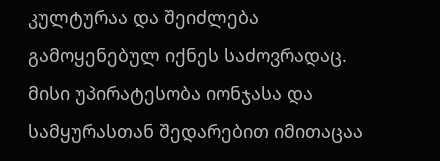კულტურაა და შეიძლება გამოყენებულ იქნეს საძოვრადაც. მისი უპირატესობა იონჯასა და სამყურასთან შედარებით იმითაცაა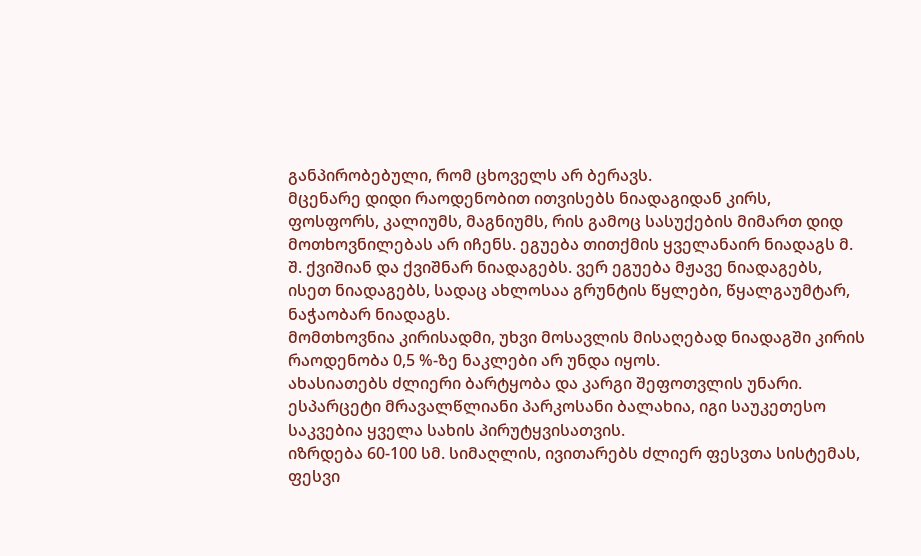განპირობებული, რომ ცხოველს არ ბერავს.
მცენარე დიდი რაოდენობით ითვისებს ნიადაგიდან კირს, ფოსფორს, კალიუმს, მაგნიუმს, რის გამოც სასუქების მიმართ დიდ მოთხოვნილებას არ იჩენს. ეგუება თითქმის ყველანაირ ნიადაგს მ. შ. ქვიშიან და ქვიშნარ ნიადაგებს. ვერ ეგუება მჟავე ნიადაგებს, ისეთ ნიადაგებს, სადაც ახლოსაა გრუნტის წყლები, წყალგაუმტარ, ნაჭაობარ ნიადაგს.
მომთხოვნია კირისადმი, უხვი მოსავლის მისაღებად ნიადაგში კირის რაოდენობა 0,5 %-ზე ნაკლები არ უნდა იყოს.
ახასიათებს ძლიერი ბარტყობა და კარგი შეფოთვლის უნარი. ესპარცეტი მრავალწლიანი პარკოსანი ბალახია, იგი საუკეთესო საკვებია ყველა სახის პირუტყვისათვის.
იზრდება 60-100 სმ. სიმაღლის, ივითარებს ძლიერ ფესვთა სისტემას, ფესვი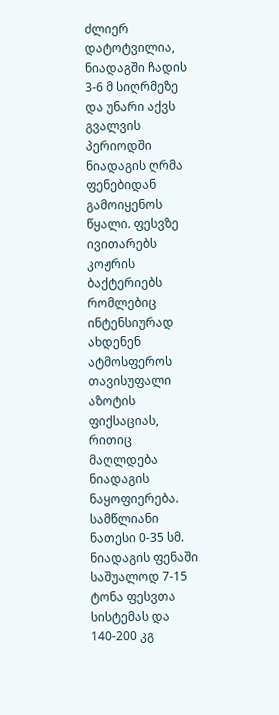ძლიერ დატოტვილია, ნიადაგში ჩადის 3-6 მ სიღრმეზე და უნარი აქვს გვალვის პერიოდში ნიადაგის ღრმა ფენებიდან გამოიყენოს წყალი. ფესვზე ივითარებს კოჟრის ბაქტერიებს რომლებიც ინტენსიურად ახდენენ ატმოსფეროს თავისუფალი აზოტის ფიქსაციას, რითიც მაღლდება ნიადაგის ნაყოფიერება.
სამწლიანი ნათესი 0-35 სმ. ნიადაგის ფენაში საშუალოდ 7-15 ტონა ფესვთა სისტემას და 140-200 კგ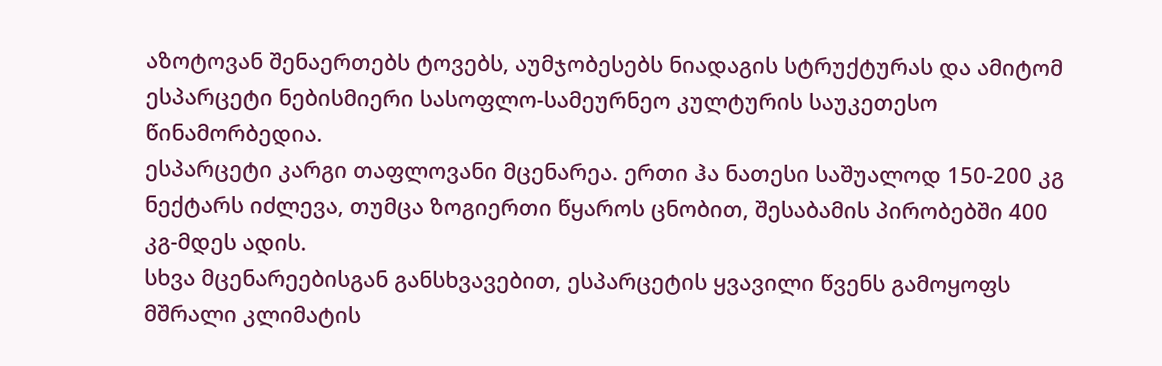აზოტოვან შენაერთებს ტოვებს, აუმჯობესებს ნიადაგის სტრუქტურას და ამიტომ ესპარცეტი ნებისმიერი სასოფლო-სამეურნეო კულტურის საუკეთესო წინამორბედია.
ესპარცეტი კარგი თაფლოვანი მცენარეა. ერთი ჰა ნათესი საშუალოდ 150-200 კგ ნექტარს იძლევა, თუმცა ზოგიერთი წყაროს ცნობით, შესაბამის პირობებში 400 კგ-მდეს ადის.
სხვა მცენარეებისგან განსხვავებით, ესპარცეტის ყვავილი წვენს გამოყოფს მშრალი კლიმატის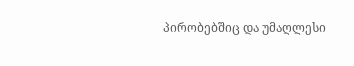პირობებშიც და უმაღლესი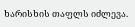ხარისხის თაფლს იძლევა.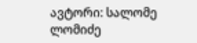ავტორი: სალომე ლომიძე